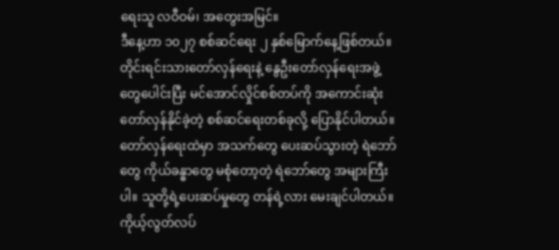ရေးသူ လဝီဝမ်၊ အတွေးအမြင်။
ဒီနေ့ဟာ ၁၀၂၇ စစ်ဆင်ရေး ၂ နှစ်မြောက်နေ့ဖြစ်တယ်။ တိုင်းရင်းသားတော်လှန်ရေးနဲ့ နွေဦးတော်လှန်ရေးအဖွဲ့တွေပေါင်းပြီး မင်အောင်လှိုင်စစ်တပ်ကို အကောင်းဆုံးတော်လှန်နိုင်ခဲ့တဲ့ စစ်ဆင်ရေးတစ်ခုလို့ ပြောနိုင်ပါတယ်။ တော်လှန်ရေးထဲမှာ အသက်တွေ ပေးဆပ်သွားတဲ့ ရဲဘော်တွေ ကိုယ်ခန္ဓာတွေ မစုံတော့တဲ့ ရဲဘော်တွေ အများကြီးပါ။ သူတို့ရဲ့ပေးဆပ်မှုတွေ တန်ရဲ့လား မေးချင်ပါတယ်။
ကိုယ့်လွတ်လပ်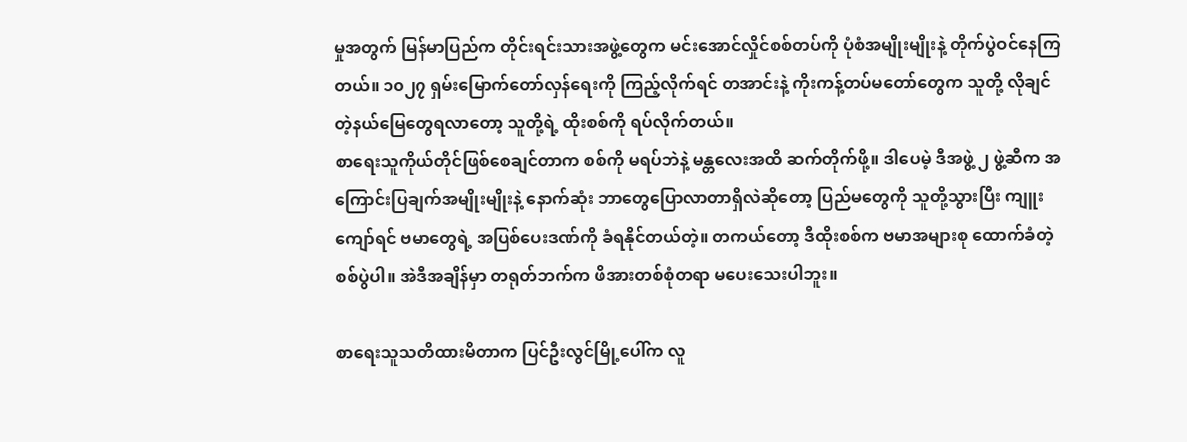မှုအတွက် မြန်မာပြည်က တိုင်းရင်းသားအဖွဲ့တွေက မင်းအောင်လှိုင်စစ်တပ်ကို ပုံစံအမျိုးမျိုးနဲ့ တိုက်ပွဲဝင်နေကြတယ်။ ၁၀၂၇ ရှမ်းမြောက်တော်လှန်ရေးကို ကြည့်လိုက်ရင် တအာင်းနဲ့ ကိုးကန့်တပ်မတော်တွေက သူတို့ လိုချင်တဲ့နယ်မြေတွေရလာတော့ သူတို့ရဲ့ ထိုးစစ်ကို ရပ်လိုက်တယ်။
စာရေးသူကိုယ်တိုင်ဖြစ်စေချင်တာက စစ်ကို မရပ်ဘဲနဲ့ မန္တလေးအထိ ဆက်တိုက်ဖို့။ ဒါပေမဲ့ ဒီအဖွဲ့ ၂ ဖွဲ့ဆီက အကြောင်းပြချက်အမျိုးမျိုးနဲ့ နောက်ဆုံး ဘာတွေပြောလာတာရှိလဲဆိုတော့ ပြည်မတွေကို သူတို့သွားပြီး ကျူးကျော်ရင် ဗမာတွေရဲ့ အပြစ်ပေးဒဏ်ကို ခံရနိုင်တယ်တဲ့။ တကယ်တော့ ဒီထိုးစစ်က ဗမာအများစု ထောက်ခံတဲ့ စစ်ပွဲပါ။ အဲဒီအချိန်မှာ တရုတ်ဘက်က ဖိအားတစ်စုံတရာ မပေးသေးပါဘူး။

စာရေးသူသတိထားမိတာက ပြင်ဦးလွင်မြို့ပေါ်က လူ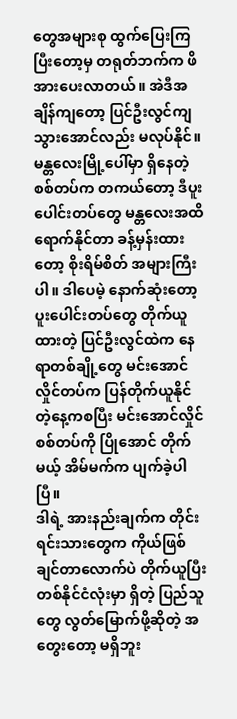တွေအများစု ထွက်ပြေးကြပြီးတော့မှ တရုတ်ဘက်က ဖိအားပေးလာတယ်။ အဲဒီအချိန်ကျတော့ ပြင်ဦးလွင်ကျသွားအောင်လည်း မလုပ်နိုင်။ မန္တလေးမြို့ပေါ်မှာ ရှိနေတဲ့ စစ်တပ်က တကယ်တော့ ဒီပူးပေါင်းတပ်တွေ မန္တလေးအထိ ရောက်နိုင်တာ ခန့်မှန်းထားတော့ စိုးရိမ်စိတ် အများကြီးပါ။ ဒါပေမဲ့ နောက်ဆုံးတော့ ပူးပေါင်းတပ်တွေ တိုက်ယူထားတဲ့ ပြင်ဦးလွင်ထဲက နေရာတစ်ချို့တွေ မင်းအောင်လှိုင်တပ်က ပြန်တိုက်ယူနိုင်တဲ့နေ့ကစပြီး မင်းအောင်လှိုင်စစ်တပ်ကို ပြိုအောင် တိုက်မယ့် အိမ်မက်က ပျက်ခဲ့ပါပြီ။
ဒါရဲ့ အားနည်းချက်က တိုင်းရင်းသားတွေက ကိုယ်ဖြစ်ချင်တာလောက်ပဲ တိုက်ယူပြီး တစ်နိုင်ငံလုံးမှာ ရှိတဲ့ ပြည်သူတွေ လွတ်မြောက်ဖို့ဆိုတဲ့ အတွေးတော့ မရှိဘူး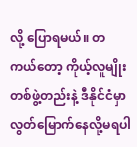လို့ ပြောရမယ်။ တကယ်တော့ ကိုယ့်လူမျိုး တစ်ဖွဲ့တည်းနဲ့ ဒီနိုင်ငံမှာ လွတ်မြောက်နေလို့မရပါ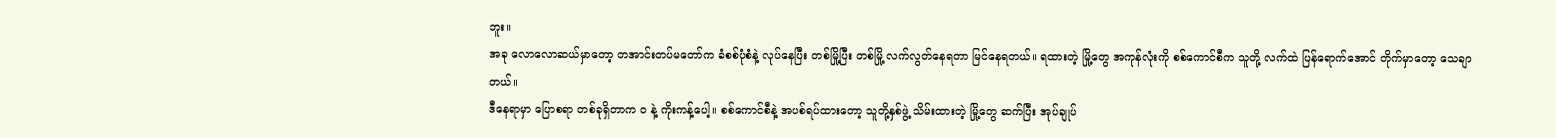ဘူး။
အခု လောလောဆယ်မှာတော့ တအာင်းတပ်မတော်က ခံစစ်ပုံစံနဲ့ လုပ်နေပြီး တစ်မြို့ပြီး တစ်မြို့ လက်လွတ်နေရတာ မြင်နေရတယ်။ ရထားတဲ့ မြို့တွေ အကုန်လုံးကို စစ်ကောင်စီက သူတို့ လက်ထဲ ပြန်ရောက်အောင် တိုက်မှာတော့ သေချာတယ်။
ဒီနေရာမှာ ပြောစရာ တစ်ခုရှိတာက ဝ နဲ့ ကိုးကန့်ပေါ့။ စစ်ကောင်စီနဲ့ အပစ်ရပ်ထားတော့ သူတို့နှစ်ဖွဲ့ သိမ်းထားတဲ့ မြို့တွေ ဆက်ပြီး အုပ်ချုပ်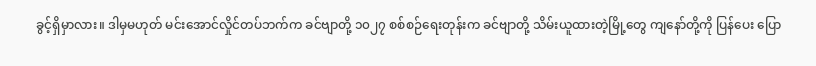ခွင့်ရှိမှာလား။ ဒါမှမဟုတ် မင်းအောင်လှိုင်တပ်ဘက်က ခင်ဗျာတို့ ၁၀၂၇ စစ်စဉ်ရေးတုန်းက ခင်ဗျာတို့ သိမ်းယူထားတဲ့မြို့တွေ ကျနော်တို့ကို ပြန်ပေး ပြော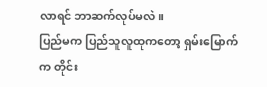လာရင် ဘာဆက်လုပ်မလဲ။
ပြည်မက ပြည်သူလူထုကတော့ ရှမ်းမြောက်က တိုင်း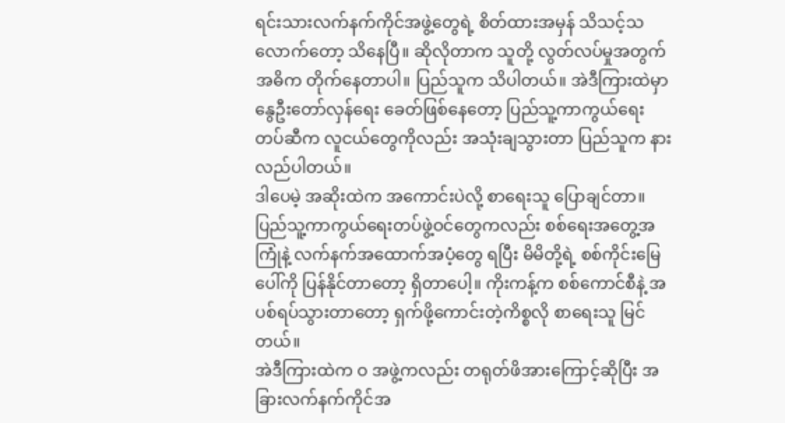ရင်းသားလက်နက်ကိုင်အဖွဲ့တွေရဲ့ စိတ်ထားအမှန် သိသင့်သလောက်တော့ သိနေပြီ။ ဆိုလိုတာက သူတို့ လွတ်လပ်မှုအတွက် အဓိက တိုက်နေတာပါ။ ပြည်သူက သိပါတယ်။ အဲဒီကြားထဲမှာ နွေဦးတော်လှန်ရေး ခေတ်ဖြစ်နေတော့ ပြည်သူ့ကာကွယ်ရေးတပ်ဆီက လူငယ်တွေကိုလည်း အသုံးချသွားတာ ပြည်သူက နားလည်ပါတယ်။
ဒါပေမဲ့ အဆိုးထဲက အကောင်းပဲလို့ စာရေးသူ ပြောချင်တာ။ ပြည်သူ့ကာကွယ်ရေးတပ်ဖွဲ့ဝင်တွေကလည်း စစ်ရေးအတွေ့အကြုံနဲ့ လက်နက်အထောက်အပံ့တွေ ရပြီး မိမိတို့ရဲ့ စစ်ကိုင်းမြေပေါ်ကို ပြန်နိုင်တာတော့ ရှိတာပေါ့။ ကိုးကန့်က စစ်ကောင်စီနဲ့ အပစ်ရပ်သွားတာတော့ ရှက်ဖို့ကောင်းတဲ့ကိစ္စလို စာရေးသူ မြင်တယ်။
အဲဒီကြားထဲက ဝ အဖွဲ့ကလည်း တရုတ်ဖိအားကြောင့်ဆိုပြီး အခြားလက်နက်ကိုင်အ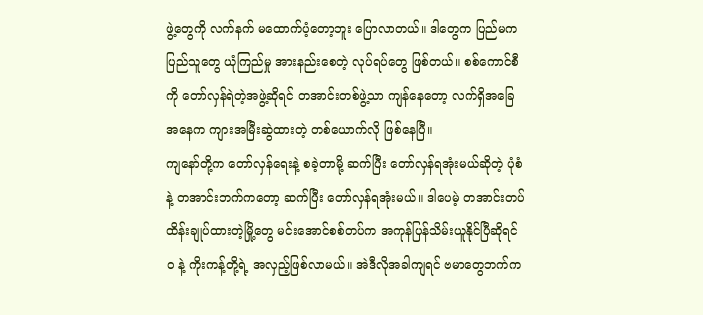ဖွဲ့တွေကို လက်နက် မထောက်ပံ့တော့ဘူး ပြောလာတယ်။ ဒါတွေက ပြည်မက ပြည်သူတွေ ယုံကြည်မှု အားနည်းစေတဲ့ လုပ်ရပ်တွေ ဖြစ်တယ်။ စစ်ကောင်စီကို တော်လှန်ရဲတဲ့အဖွဲ့ဆိုရင် တအာင်းတစ်ဖွဲ့သာ ကျန်နေတော့ လက်ရှိအခြေအနေက ကျားအမြီးဆွဲထားတဲ့ တစ်ယောက်လို ဖြစ်နေပြီ။
ကျနော်တို့က တော်လှန်ရေးနဲ့ စခဲ့တာမို့ ဆက်ပြီး တော်လှန်ရအုံးမယ်ဆိုတဲ့ ပုံစံနဲ့ တအာင်းဘက်ကတော့ ဆက်ပြီး တော်လှန်ရအုံးမယ်။ ဒါပေမဲ့ တအာင်းတပ် ထိန်းချုပ်ထားတဲ့မြို့တွေ မင်းအောင်စစ်တပ်က အကုန်ပြန်သိမ်းယူနိုင်ပြီဆိုရင် ဝ နဲ့ ကိုးကန့်တို့ရဲ့ အလှည့်ဖြစ်လာမယ်။ အဲဒီလိုအခါကျရင် ဗမာတွေဘက်က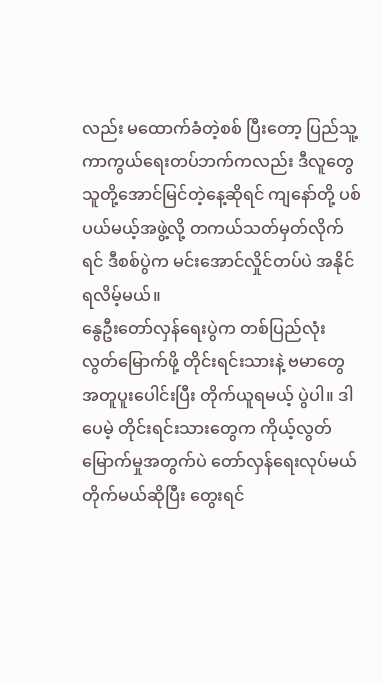လည်း မထောက်ခံတဲ့စစ် ပြီးတော့ ပြည်သူ့ကာကွယ်ရေးတပ်ဘက်ကလည်း ဒီလူတွေ သူတို့အောင်မြင်တဲ့နေ့ဆိုရင် ကျနော်တို့ ပစ်ပယ်မယ့်အဖွဲ့လို့ တကယ်သတ်မှတ်လိုက်ရင် ဒီစစ်ပွဲက မင်းအောင်လှိုင်တပ်ပဲ အနိုင်ရလိမ့်မယ်။
နွေဦးတော်လှန်ရေးပွဲက တစ်ပြည်လုံး လွတ်မြောက်ဖို့ တိုင်းရင်းသားနဲ့ ဗမာတွေ အတူပူးပေါင်းပြီး တိုက်ယူရမယ့် ပွဲပါ။ ဒါပေမဲ့ တိုင်းရင်းသားတွေက ကိုယ့်လွတ်မြောက်မှုအတွက်ပဲ တော်လှန်ရေးလုပ်မယ် တိုက်မယ်ဆိုပြီး တွေးရင်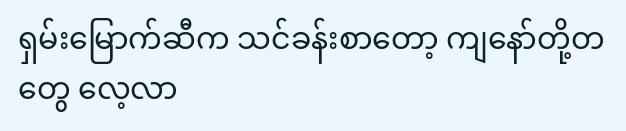ရှမ်းမြောက်ဆီက သင်ခန်းစာတော့ ကျနော်တို့တတွေ လေ့လာ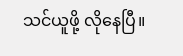သင်ယူဖို့ လိုနေပြီ။